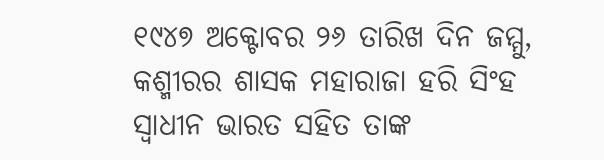୧୯୪୭ ଅକ୍ଟୋବର ୨୬ ତାରିଖ ଦିନ ଜମ୍ମୁ, କଶ୍ମୀରର ଶାସକ ମହାରାଜା ହରି ସିଂହ ସ୍ୱାଧୀନ ଭାରତ ସହିତ ତାଙ୍କ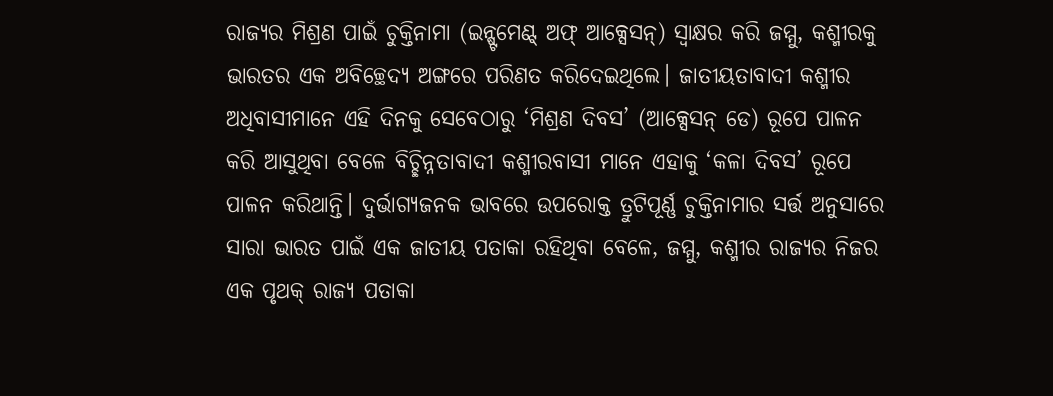ରାଜ୍ୟର ମିଶ୍ରଣ ପାଇଁ ଚୁକ୍ତିନାମା (ଇନ୍ଷ୍ଟମେଣ୍ଟ୍ ଅଫ୍ ଆକ୍ସେସନ୍) ସ୍ୱାକ୍ଷର କରି ଜମ୍ମୁ, କଶ୍ମୀରକୁ ଭାରତର ଏକ ଅବିଚ୍ଛେଦ୍ୟ ଅଙ୍ଗରେ ପରିଣତ କରିଦେଇଥିଲେ। ଜାତୀୟତାବାଦୀ କଶ୍ମୀର ଅଧିବାସୀମାନେ ଏହି ଦିନକୁ ସେବେଠାରୁ ‘ମିଶ୍ରଣ ଦିବସ’ (ଆକ୍ସେସନ୍ ଡେ) ରୂପେ ପାଳନ କରି ଆସୁଥିବା ବେଳେ ବିଚ୍ଛିନ୍ନତାବାଦୀ କଶ୍ମୀରବାସୀ ମାନେ ଏହାକୁ ‘କଳା ଦିବସ’ ରୂପେ ପାଳନ କରିଥାନ୍ତି। ଦୁର୍ଭାଗ୍ୟଜନକ ଭାବରେ ଉପରୋକ୍ତ ତ୍ରୁଟିପୂର୍ଣ୍ଣ ଚୁକ୍ତିନାମାର ସର୍ତ୍ତ ଅନୁସାରେ ସାରା ଭାରତ ପାଇଁ ଏକ ଜାତୀୟ ପତାକା ରହିଥିବା ବେଳେ, ଜମ୍ମୁ, କଶ୍ମୀର ରାଜ୍ୟର ନିଜର ଏକ ପୃଥକ୍ ରାଜ୍ୟ ପତାକା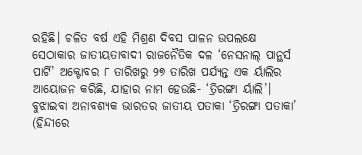ରହିଛି। ଚଳିତ ବର୍ଷ ଏହି ମିଶ୍ରଣ ଦିବସ ପାଳନ ଉପଲକ୍ଷେ ସେଠାକାର ଜାତୀୟତାବାଦୀ ରାଜନୈତିକ ଦଳ ‘ନେସନାଲ୍ ପାନ୍ଥର୍ସ ପାର୍ଟି’ ଅକ୍ଟୋବର ୮ ତାରିଖରୁ ୨୭ ତାରିଖ ପର୍ଯ୍ୟନ୍ତ ଏକ ର୍ୟାଲିର ଆୟୋଜନ କରିଛି, ଯାହାର ନାମ ହେଉଛି- ‘ତ୍ରିରଙ୍ଗା ର୍ୟାଲି’।
ବୁଝାଇବା ଅନାବଶ୍ୟକ ଭାରତର ଜାତୀୟ ପତାକା ‘ତ୍ରିରଙ୍ଗା ପତାକା’ (ହିନ୍ଦୀରେ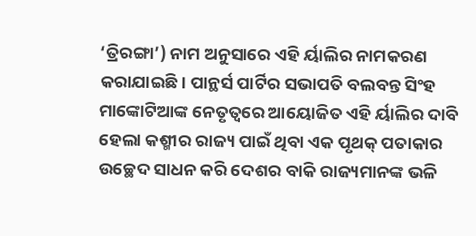‘ତ୍ରିରଙ୍ଗା’) ନାମ ଅନୁସାରେ ଏହି ର୍ୟାଲିର ନାମକରଣ କରାଯାଇଛି। ପାନ୍ଥର୍ସ ପାର୍ଟିର ସଭାପତି ବଲବନ୍ତ ସିଂହ ମାଙ୍କୋଟିଆଙ୍କ ନେତୃତ୍ୱରେ ଆୟୋଜିତ ଏହି ର୍ୟାଲିର ଦାବି ହେଲା କଶ୍ମୀର ରାଜ୍ୟ ପାଇଁ ଥିବା ଏକ ପୃଥକ୍ ପତାକାର ଉଚ୍ଛେଦ ସାଧନ କରି ଦେଶର ବାକି ରାଜ୍ୟମାନଙ୍କ ଭଳି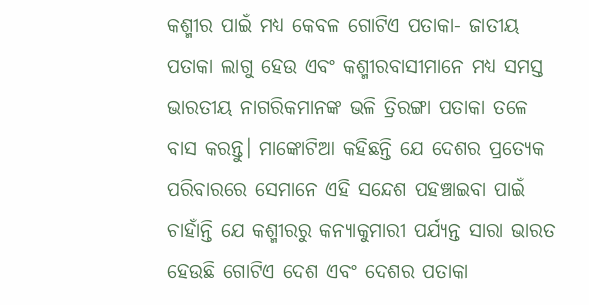କଶ୍ମୀର ପାଇଁ ମଧ୍ୟ କେବଳ ଗୋଟିଏ ପତାକା- ଜାତୀୟ ପତାକା ଲାଗୁ ହେଉ ଏବଂ କଶ୍ମୀରବାସୀମାନେ ମଧ୍ୟ ସମସ୍ତ ଭାରତୀୟ ନାଗରିକମାନଙ୍କ ଭଳି ତ୍ରିରଙ୍ଗା ପତାକା ତଳେ ବାସ କରନ୍ତୁ। ମାଙ୍କୋଟିଆ କହିଛନ୍ତି ଯେ ଦେଶର ପ୍ରତ୍ୟେକ ପରିବାରରେ ସେମାନେ ଏହି ସନ୍ଦେଶ ପହଞ୍ଚାଇବା ପାଇଁ ଚାହାଁନ୍ତି ଯେ କଶ୍ମୀରରୁ କନ୍ୟାକୁମାରୀ ପର୍ଯ୍ୟନ୍ତ ସାରା ଭାରତ ହେଉଛି ଗୋଟିଏ ଦେଶ ଏବଂ ଦେଶର ପତାକା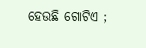ହେଉଛି ଗୋଟିଏ ;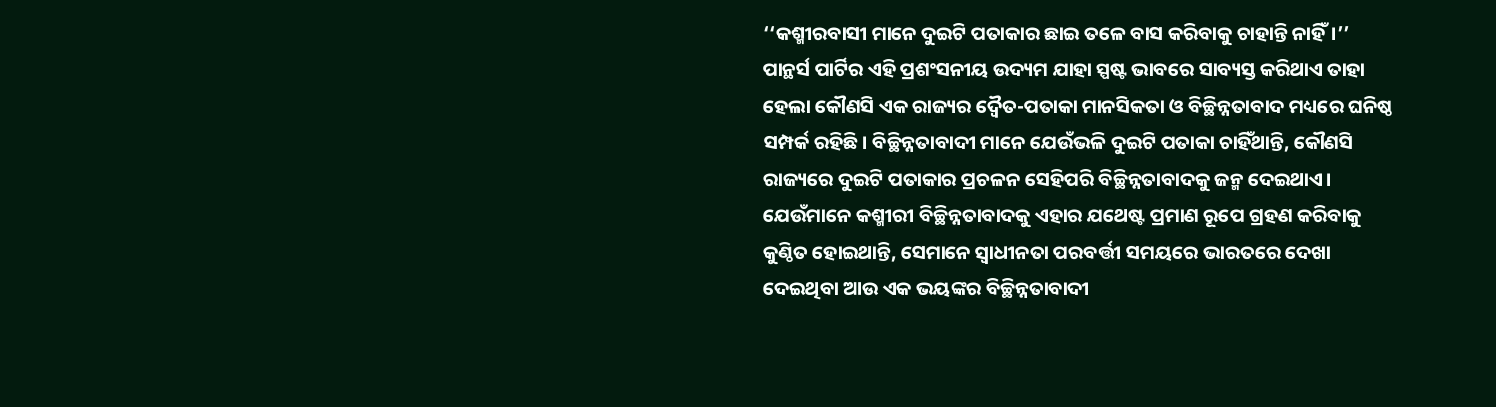‘‘କଶ୍ମୀରବାସୀ ମାନେ ଦୁଇଟି ପତାକାର ଛାଇ ତଳେ ବାସ କରିବାକୁ ଚାହାନ୍ତି ନାହିଁ।’’
ପାନ୍ଥର୍ସ ପାର୍ଟିର ଏହି ପ୍ରଶଂସନୀୟ ଉଦ୍ୟମ ଯାହା ସ୍ପଷ୍ଟ ଭାବରେ ସାବ୍ୟସ୍ତ କରିଥାଏ ତାହା ହେଲା କୌଣସି ଏକ ରାଜ୍ୟର ଦ୍ୱୈତ-ପତାକା ମାନସିକତା ଓ ବିଚ୍ଛିନ୍ନତାବାଦ ମଧ୍ୟରେ ଘନିଷ୍ଠ ସମ୍ପର୍କ ରହିଛି। ବିଚ୍ଛିନ୍ନତାବାଦୀ ମାନେ ଯେଉଁଭଳି ଦୁଇଟି ପତାକା ଚାହିଁଥାନ୍ତି, କୌଣସି ରାଜ୍ୟରେ ଦୁଇଟି ପତାକାର ପ୍ରଚଳନ ସେହିପରି ବିଚ୍ଛିନ୍ନତାବାଦକୁ ଜନ୍ମ ଦେଇଥାଏ। ଯେଉଁମାନେ କଶ୍ମୀରୀ ବିଚ୍ଛିନ୍ନତାବାଦକୁ ଏହାର ଯଥେଷ୍ଟ ପ୍ରମାଣ ରୂପେ ଗ୍ରହଣ କରିବାକୁ କୁଣ୍ଠିତ ହୋଇଥାନ୍ତି, ସେମାନେ ସ୍ୱାଧୀନତା ପରବର୍ତ୍ତୀ ସମୟରେ ଭାରତରେ ଦେଖା ଦେଇଥିବା ଆଉ ଏକ ଭୟଙ୍କର ବିଚ୍ଛିନ୍ନତାବାଦୀ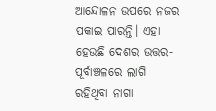ଆନ୍ଦୋଳନ ଉପରେ ନଜର ପକାଇ ପାରନ୍ତି। ଏହା ହେଉଛି ଦେଶର ଉତ୍ତର-ପୂର୍ବାଞ୍ଚଳରେ ଲାଗି ରହିଥିବା ନାଗା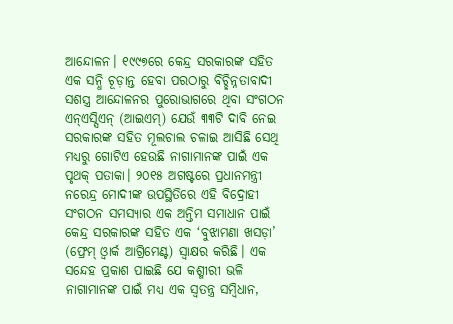ଆନ୍ଦୋଳନ। ୧୯୯୭ରେ କେନ୍ଦ୍ର ସରକାରଙ୍କ ସହିତ ଏକ ସନ୍ଧି ଚୂଡ଼ାନ୍ତ ହେବା ପରଠାରୁ ବିଚ୍ଛିନ୍ନତାବାଦୀ ସଶସ୍ତ୍ର ଆନ୍ଦୋଳନର ପୁରୋଭାଗରେ ଥିବା ସଂଗଠନ ଏନ୍ଏସ୍ସିଏନ୍ (ଆଇଏମ୍) ଯେଉଁ ୩୩ଟି ଦାବି ନେଇ ସରକାରଙ୍କ ସହିତ ମୂଲଚାଲ ଚଳାଇ ଆସିଛି ସେଥି ମଧ୍ୟରୁ ଗୋଟିଏ ହେଉଛି ନାଗାମାନଙ୍କ ପାଇଁ ଏକ ପୃଥକ୍ ପତାକା। ୨୦୧୫ ଅଗଷ୍ଟରେ ପ୍ରଧାନମନ୍ତ୍ରୀ ନରେନ୍ଦ୍ର ମୋଦୀଙ୍କ ଉପସ୍ଥିତିରେ ଏହି ବିଦ୍ରୋହୀ ସଂଗଠନ ସମସ୍ୟାର ଏକ ଅନ୍ତିମ ସମାଧାନ ପାଇଁ କେନ୍ଦ୍ର ସରକାରଙ୍କ ସହିତ ଏକ ‘ବୁଝାମଣା ଖସଡ଼ା’ (ଫ୍ରେମ୍ ଓ୍ଵାର୍କ ଆଗ୍ରିମେଣ୍ଟ) ସ୍ୱାକ୍ଷର କରିଛି। ଏକ ସନ୍ଦେହ ପ୍ରକାଶ ପାଇଛି ଯେ କଶ୍ମୀରୀ ଭଳି ନାଗାମାନଙ୍କ ପାଇଁ ମଧ୍ୟ ଏକ ସ୍ୱତନ୍ତ୍ର ସମ୍ବିଧାନ,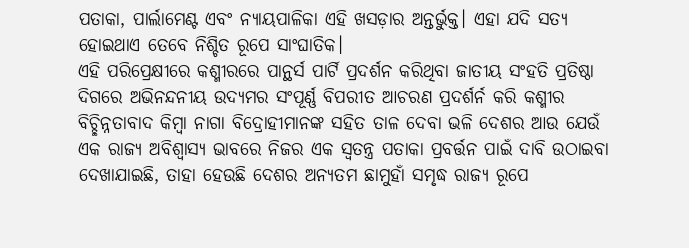ପତାକା, ପାର୍ଲାମେଣ୍ଟ ଏବଂ ନ୍ୟାୟପାଳିକା ଏହି ଖସଡ଼ାର ଅନ୍ତର୍ଭୁକ୍ତ। ଏହା ଯଦି ସତ୍ୟ ହୋଇଥାଏ ତେବେ ନିଶ୍ଚିତ ରୂପେ ସାଂଘାତିକ।
ଏହି ପରିପ୍ରେକ୍ଷୀରେ କଶ୍ମୀରରେ ପାନ୍ଥର୍ସ ପାର୍ଟି ପ୍ରଦର୍ଶନ କରିଥିବା ଜାତୀୟ ସଂହତି ପ୍ରତିଷ୍ଠା ଦିଗରେ ଅଭିନନ୍ଦନୀୟ ଉଦ୍ୟମର ସଂପୂର୍ଣ୍ଣ ବିପରୀତ ଆଚରଣ ପ୍ରଦର୍ଶର୍ନ କରି କଶ୍ମୀର ବିଚ୍ଛିନ୍ନତାବାଦ କିମ୍ବା ନାଗା ବିଦ୍ରୋହୀମାନଙ୍କ ସହିତ ତାଳ ଦେବା ଭଳି ଦେଶର ଆଉ ଯେଉଁ ଏକ ରାଜ୍ୟ ଅବିଶ୍ୱାସ୍ୟ ଭାବରେ ନିଜର ଏକ ସ୍ୱତନ୍ତ୍ର ପତାକା ପ୍ରବର୍ତ୍ତନ ପାଇଁ ଦାବି ଉଠାଇବା ଦେଖାଯାଇଛି, ତାହା ହେଉଛି ଦେଶର ଅନ୍ୟତମ ଛାମୁହାଁ ସମୃଦ୍ଧ ରାଜ୍ୟ ରୂପେ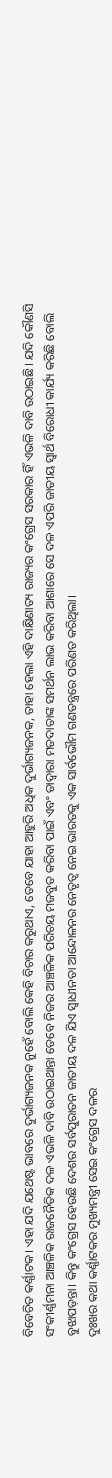ବିବେଚିତ କର୍ଣ୍ଣାଟକ। ଏହା ଯଦି ଯଥେଷ୍ଟ ଭାବରେ ଦୁର୍ଭାଗ୍ୟଜନକ ନୁହେଁ ବୋଲି କେହି ବିଚାର କରୁଥାଏ, ତେବେ ଯାହା ଆହୁରି ଅଧିକ ଦୁର୍ଭାଗ୍ୟଜନକ, ତାହା ହେଲା ଏହି ଦାକ୍ଷିଣାତ୍ୟ ରାଜ୍ୟର କଂଗ୍ରେସ ସରକାର ହିଁ ଏଭଳି ଦାବି ଉଠାଇଛି। ଯଦି କୌଣସି ସଂକୀର୍ଣ୍ଣମନା ଆଞ୍ଚଳିକ ରାଜନୈତିକ ଦଳ ଏଭଳି ଦାବି ଉଠାଇଥାନ୍ତା ତେବେ ନିଜର ଆଞ୍ଚଳିକ ପରିଚୟ ମଜବୁତ କରିବା ପାଇଁ ଏବଂ ତାଦ୍ୱାରା ମତଦାତାଙ୍କ ସମର୍ଥନ ଲାଭ କରିବା ଆଶାରେ ସେ ଦଳ ଏପରି ଜାତୀୟ ସ୍ୱାର୍ଥ ବିରୋଧୀ କାର୍ଯ୍ୟ କରିଛି ବୋଲି ବୁଝାପଡ଼ନ୍ତା। କିନ୍ତୁ କଂଗ୍ରେସ ହେଉଛି ଦେଶର ସର୍ବପୁରାତନ ଜାତୀୟ ଦଳ ଯିଏ ସ୍ୱାଧୀନତା ଆନ୍ଦୋଳନର ନେତୃତ୍ୱ ନେଇ ଭାରତକୁ ଏକ ସାର୍ବଭୌମ ଗଣତନ୍ତ୍ରରେ ପରିଣତ କରିଥିଲା।
ଦୁଃଖର କଥା କର୍ଣ୍ଣାଟକର ମୁଖ୍ୟମନ୍ତ୍ରୀ ସେଇ କଂଗ୍ରେସ ଦଳର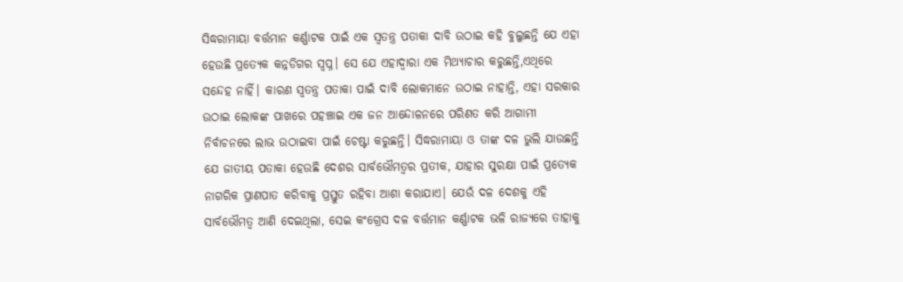ସିଦ୍ଧରାମାୟା ବର୍ତ୍ତମାନ କର୍ଣ୍ଣାଟକ ପାଇଁ ଏକ ସ୍ୱତନ୍ତ୍ର ପତାକା ଦାବି ଉଠାଇ କହି ବୁଲୁଛନ୍ତି ଯେ ଏହା ହେଉଛି ପ୍ରତ୍ୟେକ କନ୍ନଡିଗର ସ୍ୱପ୍ନ। ସେ ଯେ ଏହାଦ୍ୱାରା ଏକ ମିଥ୍ୟାଚାର କରୁଛନ୍ତି,ଏଥିରେ ସନ୍ଦେହ ନାହିଁ। କାରଣ ସ୍ୱତନ୍ତ୍ର ପତାକା ପାଇଁ ଦାବି ଲୋକମାନେ ଉଠାଇ ନାହାନ୍ତି, ଏହା ସରକାର ଉଠାଇ ଲୋକଙ୍କ ପାଖରେ ପହଞ୍ଚାଇ ଏକ ଜନ ଆନ୍ଦୋଳନରେ ପରିଣତ କରି ଆଗାମୀ ନିର୍ବାଚନରେ ଲାଭ ଉଠାଇବା ପାଇଁ ଚେଷ୍ଟା କରୁଛନ୍ତି। ସିଦ୍ଧରାମାୟା ଓ ତାଙ୍କ ଦଳ ଭୁଲି ଯାଉଛନ୍ତି ଯେ ଜାତୀୟ ପତାକା ହେଉଛି ଦେଶର ସାର୍ବଭୌମତ୍ୱର ପ୍ରତୀକ, ଯାହାର ସୁରକ୍ଷା ପାଇଁ ପ୍ରତ୍ୟେକ ନାଗରିକ ପ୍ରାଣପାତ କରିବାକୁ ପ୍ରସ୍ତୁତ ରହିବା ଆଶା କରାଯାଏ। ଯେଉଁ ଦଳ ଦେଶକୁ ଏହି ସାର୍ବଭୌମତ୍ୱ ଆଣି ଦେଇଥିଲା, ସେଇ କଂଗ୍ରେସ ଦଳ ବର୍ତ୍ତମାନ କର୍ଣ୍ଣାଟକ ଭଳି ରାଜ୍ୟରେ ତାହାକୁ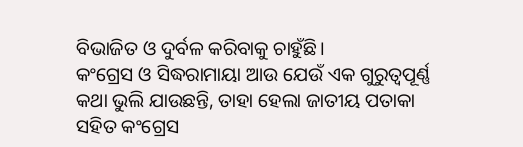ବିଭାଜିତ ଓ ଦୁର୍ବଳ କରିବାକୁ ଚାହୁଁଛି।
କଂଗ୍ରେସ ଓ ସିଦ୍ଧରାମାୟା ଆଉ ଯେଉଁ ଏକ ଗୁରୁତ୍ୱପୂର୍ଣ୍ଣ କଥା ଭୁଲି ଯାଉଛନ୍ତି, ତାହା ହେଲା ଜାତୀୟ ପତାକା ସହିତ କଂଗ୍ରେସ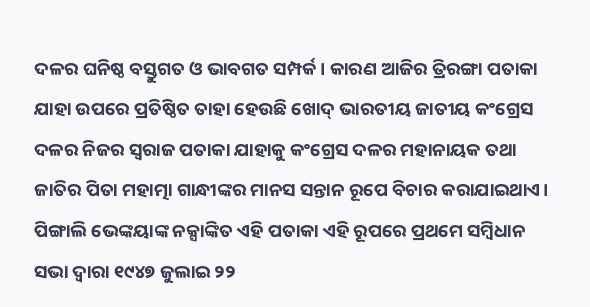ଦଳର ଘନିଷ୍ଠ ବସ୍ତୁଗତ ଓ ଭାବଗତ ସମ୍ପର୍କ। କାରଣ ଆଜିର ତ୍ରିରଙ୍ଗା ପତାକା ଯାହା ଉପରେ ପ୍ରତିଷ୍ଠିତ ତାହା ହେଉଛି ଖୋଦ୍ ଭାରତୀୟ ଜାତୀୟ କଂଗ୍ରେସ ଦଳର ନିଜର ସ୍ୱରାଜ ପତାକା ଯାହାକୁ କଂଗ୍ରେସ ଦଳର ମହାନାୟକ ତଥା ଜାତିର ପିତା ମହାତ୍ମା ଗାନ୍ଧୀଙ୍କର ମାନସ ସନ୍ତାନ ରୂପେ ବିଚାର କରାଯାଇଥାଏ। ପିଙ୍ଗାଲି ଭେଙ୍କୟାଙ୍କ ନକ୍ସାଙ୍କିତ ଏହି ପତାକା ଏହି ରୂପରେ ପ୍ରଥମେ ସମ୍ବିଧାନ ସଭା ଦ୍ୱାରା ୧୯୪୭ ଜୁଲାଇ ୨୨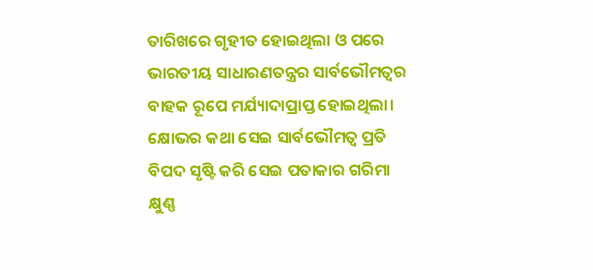ତାରିଖରେ ଗୃହୀତ ହୋଇଥିଲା ଓ ପରେ ଭାରତୀୟ ସାଧାରଣତନ୍ତ୍ରର ସାର୍ବଭୌମତ୍ୱର ବାହକ ରୂପେ ମର୍ଯ୍ୟାଦାପ୍ରାପ୍ତ ହୋଇଥିଲା। କ୍ଷୋଭର କଥା ସେଇ ସାର୍ବଭୌମତ୍ୱ ପ୍ରତି ବିପଦ ସୃଷ୍ଟି କରି ସେଇ ପତାକାର ଗରିମା କ୍ଷୁଣ୍ଣ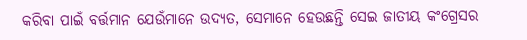କରିବା ପାଇଁ ବର୍ତ୍ତମାନ ଯେଉଁମାନେ ଉଦ୍ୟତ, ସେମାନେ ହେଉଛନ୍ତି ସେଇ ଜାତୀୟ କଂଗ୍ରେସର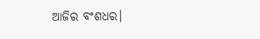ଆଜିର ବଂଶଧର।